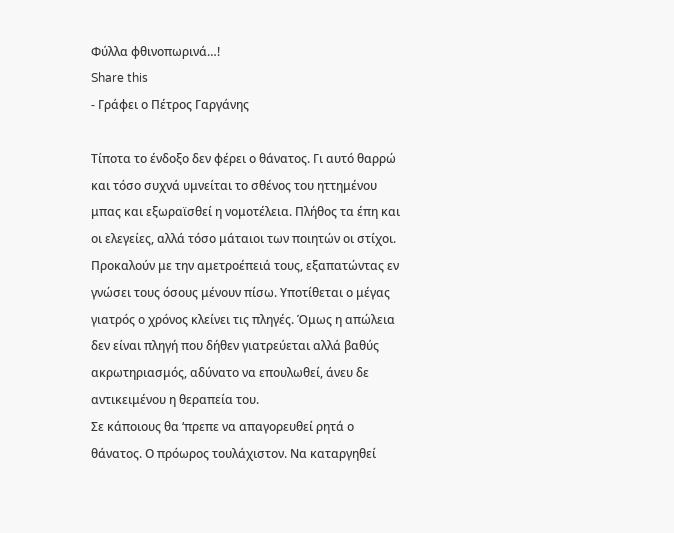Φύλλα φθινοπωρινά…!
Share this
- Γράφει ο Πέτρος Γαργάνης

Τίποτα το ένδοξο δεν φέρει ο θάνατος. Γι αυτό θαρρώ και τόσο συχνά υμνείται το σθένος του ηττημένου μπας και εξωραϊσθεί η νομοτέλεια. Πλήθος τα έπη και οι ελεγείες, αλλά τόσο μάταιοι των ποιητών οι στίχοι. Προκαλούν με την αμετροέπειά τους, εξαπατώντας εν γνώσει τους όσους μένουν πίσω. Υποτίθεται ο μέγας γιατρός ο χρόνος κλείνει τις πληγές. Όμως η απώλεια δεν είναι πληγή που δήθεν γιατρεύεται αλλά βαθύς ακρωτηριασμός, αδύνατο να επουλωθεί, άνευ δε αντικειμένου η θεραπεία του.
Σε κάποιους θα ‘πρεπε να απαγορευθεί ρητά ο θάνατος. Ο πρόωρος τουλάχιστον. Να καταργηθεί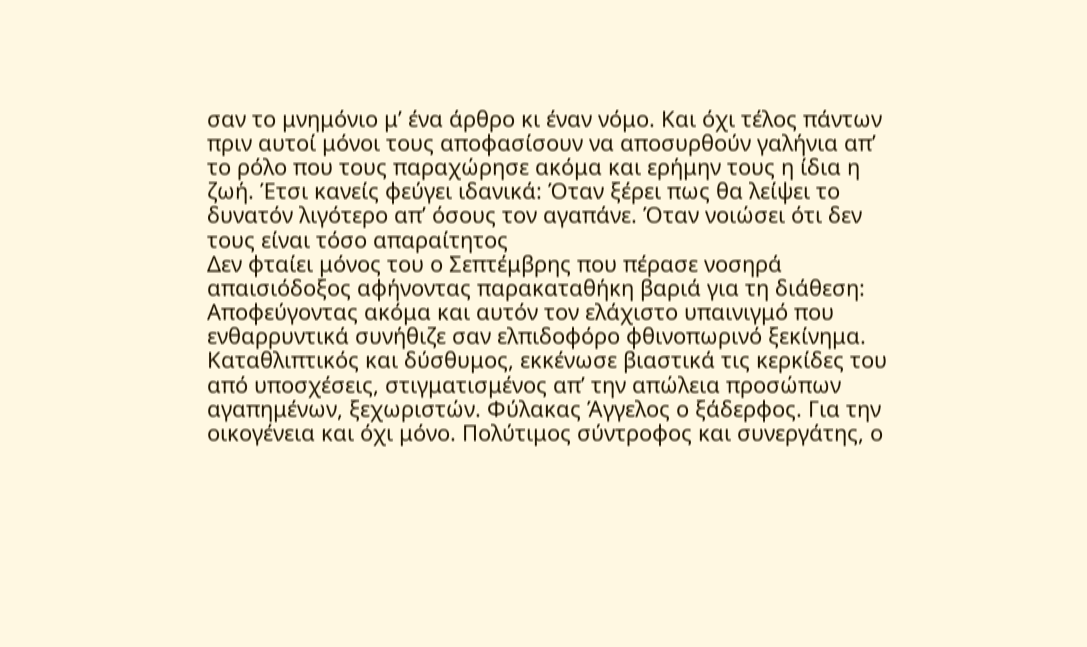σαν το μνημόνιο μ’ ένα άρθρο κι έναν νόμο. Και όχι τέλος πάντων πριν αυτοί μόνοι τους αποφασίσουν να αποσυρθούν γαλήνια απ’ το ρόλο που τους παραχώρησε ακόμα και ερήμην τους η ίδια η ζωή. Έτσι κανείς φεύγει ιδανικά: Όταν ξέρει πως θα λείψει το δυνατόν λιγότερο απ’ όσους τον αγαπάνε. Όταν νοιώσει ότι δεν τους είναι τόσο απαραίτητος
Δεν φταίει μόνος του ο Σεπτέμβρης που πέρασε νοσηρά απαισιόδοξος αφήνοντας παρακαταθήκη βαριά για τη διάθεση: Αποφεύγοντας ακόμα και αυτόν τον ελάχιστο υπαινιγμό που ενθαρρυντικά συνήθιζε σαν ελπιδοφόρο φθινοπωρινό ξεκίνημα. Καταθλιπτικός και δύσθυμος, εκκένωσε βιαστικά τις κερκίδες του από υποσχέσεις, στιγματισμένος απ’ την απώλεια προσώπων αγαπημένων, ξεχωριστών. Φύλακας Άγγελος ο ξάδερφος. Για την οικογένεια και όχι μόνο. Πολύτιμος σύντροφος και συνεργάτης, ο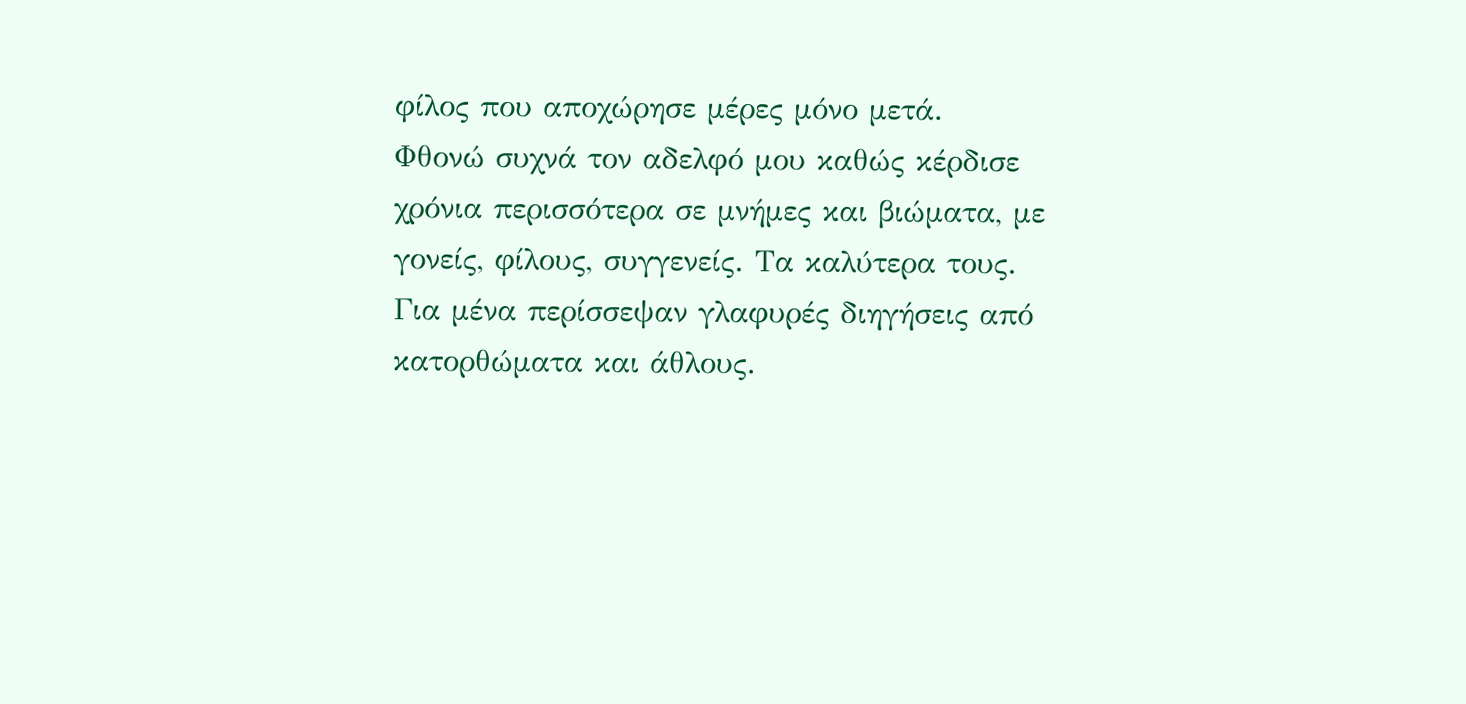φίλος που αποχώρησε μέρες μόνο μετά.
Φθονώ συχνά τον αδελφό μου καθώς κέρδισε χρόνια περισσότερα σε μνήμες και βιώματα, με γονείς, φίλους, συγγενείς. Τα καλύτερα τους. Για μένα περίσσεψαν γλαφυρές διηγήσεις από κατορθώματα και άθλους.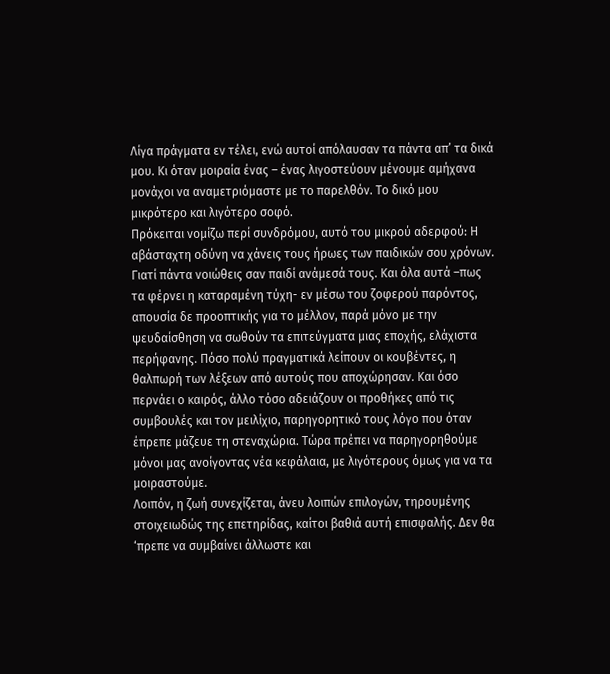Λίγα πράγματα εν τέλει, ενώ αυτοί απόλαυσαν τα πάντα απ’ τα δικά μου. Κι όταν μοιραία ένας – ένας λιγοστεύουν μένουμε αμήχανα μονάχοι να αναμετριόμαστε με το παρελθόν. Το δικό μου μικρότερο και λιγότερο σοφό.
Πρόκειται νομίζω περί συνδρόμου, αυτό του μικρού αδερφού: Η αβάσταχτη οδύνη να χάνεις τους ήρωες των παιδικών σου χρόνων. Γιατί πάντα νοιώθεις σαν παιδί ανάμεσά τους. Και όλα αυτά –πως τα φέρνει η καταραμένη τύχη- εν μέσω του ζοφερού παρόντος, απουσία δε προοπτικής για το μέλλον, παρά μόνο με την ψευδαίσθηση να σωθούν τα επιτεύγματα μιας εποχής, ελάχιστα περήφανης. Πόσο πολύ πραγματικά λείπουν οι κουβέντες, η θαλπωρή των λέξεων από αυτούς που αποχώρησαν. Και όσο περνάει ο καιρός, άλλο τόσο αδειάζουν οι προθήκες από τις συμβουλές και τον μειλίχιο, παρηγορητικό τους λόγο που όταν έπρεπε μάζευε τη στεναχώρια. Τώρα πρέπει να παρηγορηθούμε μόνοι μας ανοίγοντας νέα κεφάλαια, με λιγότερους όμως για να τα μοιραστούμε.
Λοιπόν, η ζωή συνεχίζεται, άνευ λοιπών επιλογών, τηρουμένης στοιχειωδώς της επετηρίδας, καίτοι βαθιά αυτή επισφαλής. Δεν θα ‘πρεπε να συμβαίνει άλλωστε και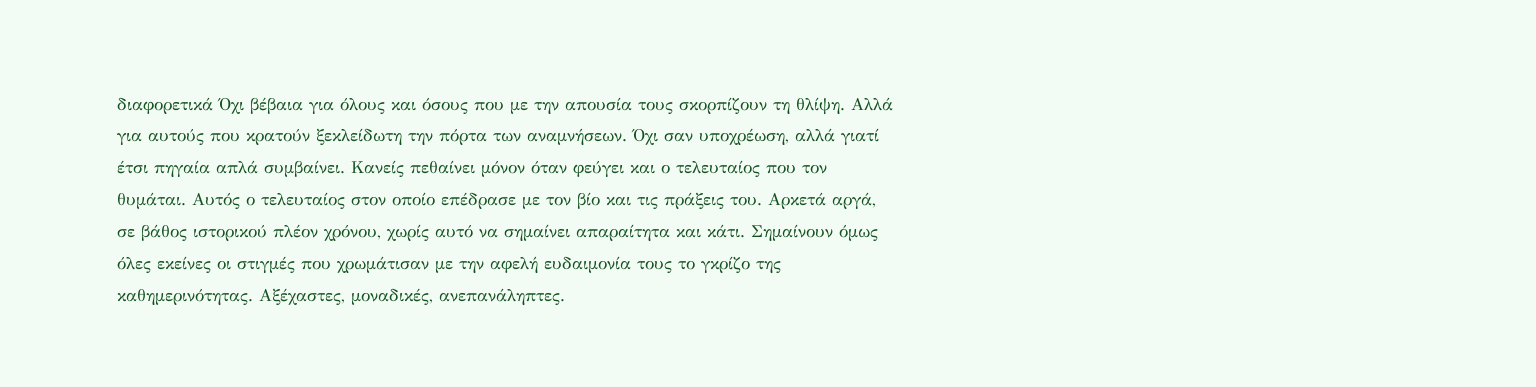διαφορετικά Όχι βέβαια για όλους και όσους που με την απουσία τους σκορπίζουν τη θλίψη. Αλλά για αυτούς που κρατούν ξεκλείδωτη την πόρτα των αναμνήσεων. Όχι σαν υποχρέωση, αλλά γιατί έτσι πηγαία απλά συμβαίνει. Κανείς πεθαίνει μόνον όταν φεύγει και ο τελευταίος που τον θυμάται. Αυτός ο τελευταίος στον οποίο επέδρασε με τον βίο και τις πράξεις του. Αρκετά αργά, σε βάθος ιστορικού πλέον χρόνου, χωρίς αυτό να σημαίνει απαραίτητα και κάτι. Σημαίνουν όμως όλες εκείνες οι στιγμές που χρωμάτισαν με την αφελή ευδαιμονία τους το γκρίζο της καθημερινότητας. Αξέχαστες, μοναδικές, ανεπανάληπτες.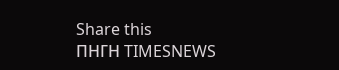Share this
ΠΗΓΗ TIMESNEWS